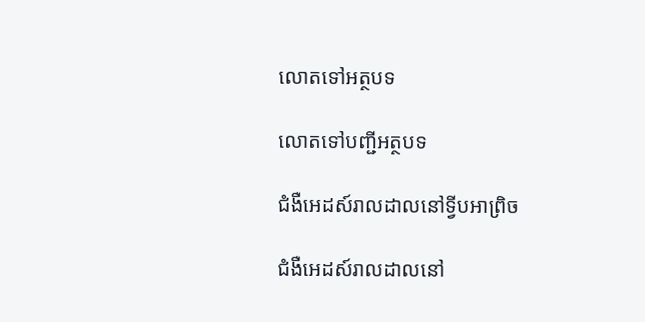លោតទៅអត្ថបទ

លោតទៅបញ្ជីអត្ថបទ

ជំងឺអេដស៍រាលដាលនៅទ្វីបអាព្រិច

ជំងឺអេដស៍រាលដាលនៅ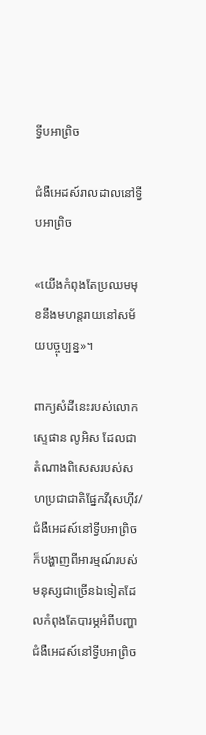ទ្វីបអាព្រិច

ជំងឺអេដស៍រាលដាលនៅទ្វីបអាព្រិច

«យើងកំពុងតែប្រឈមមុខនឹងមហន្តរាយនៅសម័យបច្ចុប្បន្ន»។

ពាក្យសំដីនេះរបស់លោកស្ទេផាន លូអិស ដែលជាតំណាងពិសេសរបស់សហប្រជាជាតិផ្នែកវីរុសហ៊ីវ/ជំងឺអេដស៍នៅទ្វីបអាព្រិច ក៏បង្ហាញពីអារម្មណ៍របស់មនុស្សជាច្រើនឯទៀតដែលកំពុងតែបារម្ភអំពីបញ្ហាជំងឺអេដស៍នៅទ្វីបអាព្រិច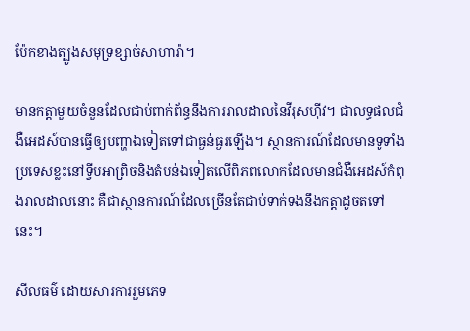ប៉ែកខាងត្បូងសមុទ្រខ្សាច់សាហារ៉ា។

មានកត្ដាមួយចំនួនដែលជាប់ពាក់ព័ន្ធនឹងការរាលដាលនៃវីរុសហ៊ីវ។ ជាលទ្ធផលជំងឺអេដស៍បានធ្វើឲ្យបញ្ហាឯទៀតទៅជាធ្ងន់ធ្ងរឡើង។ ស្ថានការណ៍ដែលមានទូទាំងប្រទេសខ្លះនៅទ្វីបអាព្រិចនិងតំបន់ឯទៀតលើពិភពលោកដែលមានជំងឺអេដស៍កំពុងរាលដាលនោះ គឺជាស្ថានការណ៍ដែលច្រើនតែជាប់ទាក់ទងនឹងកត្ដាដូចតទៅនេះ។

សីលធម៌ ដោយសារការរួមភេទ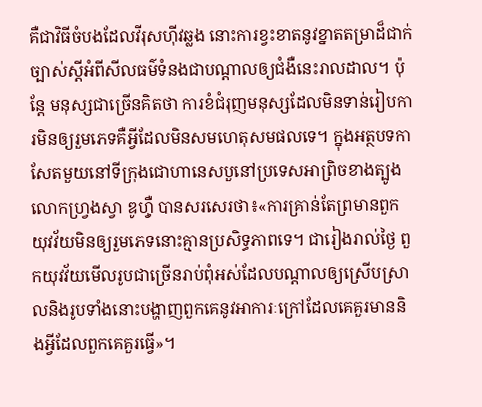គឺជាវិធីចំបងដែលវីរុសហ៊ីវឆ្លង នោះការខ្វះខាតនូវខ្នាតតម្រាដ៏ជាក់ច្បាស់ស្តីអំពីសីលធម៌ទំនងជាបណ្ដាលឲ្យជំងឺនេះរាលដាល។ ប៉ុន្តែ មនុស្សជាច្រើនគិតថា ការខំជំរុញមនុស្សដែលមិនទាន់រៀបការមិនឲ្យរួមភេទគឺអ្វីដែលមិនសមហេតុសមផលទេ។ ក្នុងអត្ថបទកាសែតមួយនៅទីក្រុងជោហានេសបួនៅប្រទេសអាព្រិចខាងត្បូង លោកហ្វ្រងស្វា ឌូហ៊្វឺ បានសរសេរថា៖«ការគ្រាន់តែព្រមានពួកយុវវ័យមិនឲ្យរួមភេទនោះគ្មានប្រសិទ្ធភាពទេ។ ជារៀងរាល់ថ្ងៃ ពួកយុវវ័យមើលរូបជាច្រើនរាប់ពុំអស់ដែលបណ្ដាលឲ្យស្រើបស្រាលនិងរូបទាំងនោះបង្ហាញពួកគេនូវអាការៈក្រៅដែលគេគួរមាននិងអ្វីដែលពួកគេគួរធ្វើ»។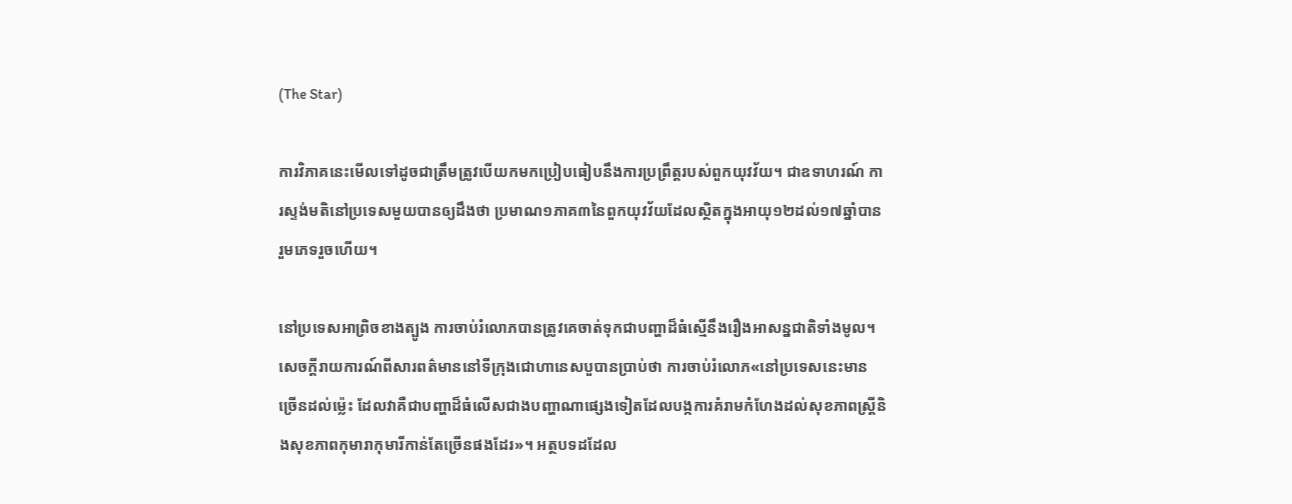(The Star)

ការវិភាគនេះមើលទៅដូចជាត្រឹមត្រូវបើយកមកប្រៀបធៀបនឹងការប្រព្រឹត្តរបស់ពួកយុវវ័យ។ ជាឧទាហរណ៍ ការស្ទង់មតិនៅប្រទេសមួយបានឲ្យដឹងថា ប្រមាណ១ភាគ៣នៃពួកយុវវ័យដែលស្ថិតក្នុងអាយុ១២ដល់១៧ឆ្នាំបានរួមភេទរួចហើយ។

នៅប្រទេសអាព្រិចខាងត្បូង ការចាប់រំលោភបានត្រូវគេចាត់ទុកជាបញ្ហាដ៏ធំស្មើនឹងរឿងអាសន្នជាតិទាំងមូល។ សេចក្ដីរាយការណ៍ពីសារពត៌មាននៅទីក្រុងជោហានេសបួបានប្រាប់ថា ការចាប់រំលោភ«នៅប្រទេសនេះមានច្រើនដល់ម្ល៉េះ ដែលវាគឺជាបញ្ហាដ៏ធំលើសជាងបញ្ហាណាផ្សេងទៀតដែលបង្កការគំរាមកំហែងដល់សុខភាពស្ត្រីនិងសុខភាពកុមារាកុមារីកាន់តែច្រើនផងដែរ»។ អត្ថបទដដែល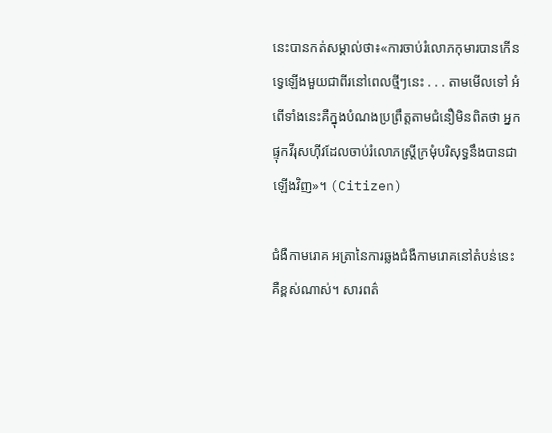នេះបានកត់សម្គាល់ថា៖«ការចាប់រំលោភកុមារបានកើនទ្វេឡើងមួយជាពីរនៅពេលថ្មីៗនេះ . . . តាមមើលទៅ អំពើទាំងនេះគឺក្នុងបំណងប្រព្រឹត្តតាមជំនឿមិនពិតថា អ្នកផ្ទុកវីរុសហ៊ីវដែលចាប់រំលោភស្ត្រីក្រមុំបរិសុទ្ធនឹងបានជាឡើងវិញ»។ (Citizen)

ជំងឺកាមរោគ អត្រានៃការឆ្លងជំងឺកាមរោគនៅតំបន់នេះគឺខ្ពស់ណាស់។ សារពត៌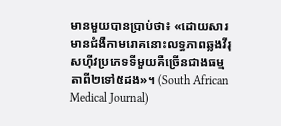មានមួយបានប្រាប់ថា៖ «ដោយសារមានជំងឺកាមរោគនោះលទ្ធភាពឆ្លងវីរុសហ៊ីវប្រភេទទីមួយគឺច្រើនជាងធម្មតាពី២ទៅ៥ដង»។ (South African Medical Journal)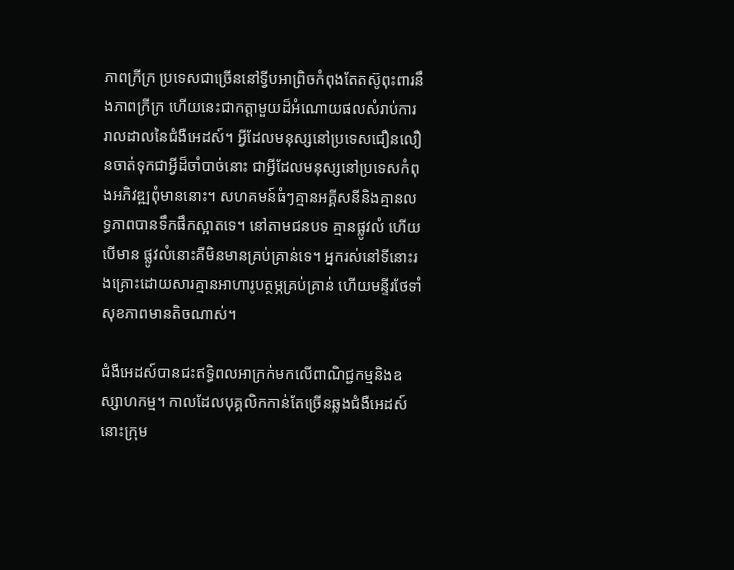ភាពក្រីក្រ ប្រទេសជាច្រើននៅទ្វីបអាព្រិចកំពុងតែតស៊ូពុះពារនឹងភាពក្រីក្រ ហើយនេះជាកត្ដាមួយដ៏អំណោយផលសំរាប់ការរាលដាលនៃជំងឺអេដស៍។ អ្វីដែលមនុស្សនៅប្រទេសជឿនលឿនចាត់ទុកជាអ្វីដ៏ចាំបាច់នោះ ជាអ្វីដែលមនុស្សនៅប្រទេសកំពុងអភិវឌ្ឍពុំមាននោះ។ សហគមន៍ធំៗគ្មានអគ្គីសនីនិងគ្មានលទ្ធភាពបានទឹកផឹកស្អាតទេ។ នៅតាមជនបទ គ្មានផ្លូវលំ ហើយបើមាន ផ្លូវលំនោះគឺមិនមានគ្រប់គ្រាន់ទេ។ អ្នករស់នៅទីនោះរងគ្រោះដោយសារគ្មានអាហារូបត្ថម្ភគ្រប់គ្រាន់ ហើយមន្ទីរថែទាំសុខភាពមានតិចណាស់។

ជំងឺអេដស៍បានជះឥទ្ធិពលអាក្រក់មកលើពាណិជ្ជកម្មនិងឧស្សាហកម្ម។ កាលដែលបុគ្គលិកកាន់តែច្រើនឆ្លងជំងឺអេដស៍ នោះក្រុម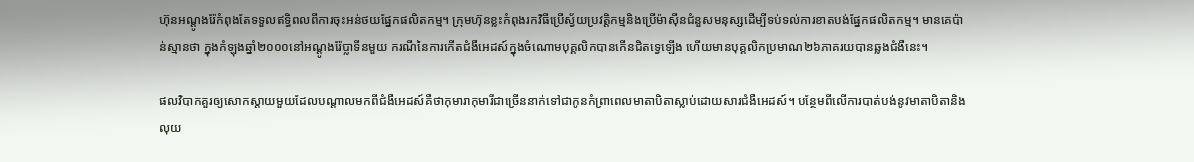ហ៊ុនអណ្ដូងរ៉ែកំពុងតែទទួលឥទ្ធិពលពីការចុះអន់ថយផ្នែកផលិតកម្ម។ ក្រុមហ៊ុនខ្លះកំពុងរកវិធីប្រើស្វ័យប្រវត្ដិកម្មនិងប្រើម៉ាស៊ីនជំនួសមនុស្សដើម្បីទប់ទល់ការខាតបង់ផ្នែកផលិតកម្ម។ មានគេប៉ាន់ស្មានថា ក្នុងកំឡុងឆ្នាំ២០០០នៅអណ្ដូងរ៉ែប្លាទីនមួយ ករណីនៃការកើតជំងឺអេដស៍ក្នុងចំណោមបុគ្គលិកបានកើនជិតទ្វេឡើង ហើយមានបុគ្គលិកប្រមាណ២៦ភាគរយបានឆ្លងជំងឺនេះ។

ផលវិបាកគួរឲ្យសោកស្ដាយមួយដែលបណ្ដាលមកពីជំងឺអេដស៍គឺថាកុមារាកុមារីជាច្រើននាក់ទៅជាកូនកំព្រាពេលមាតាបិតាស្លាប់ដោយសារជំងឺអេដស៍។ បន្ថែមពីលើការបាត់បង់នូវមាតាបិតានិងលុយ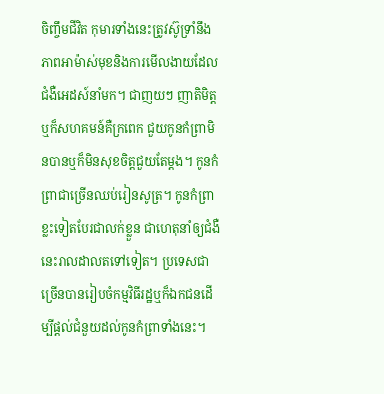ចិញ្ចឹមជីវិត កុមារទាំងនេះត្រូវស៊ូទ្រាំនឹងភាពអាម៉ាស់មុខនិងការមើលងាយដែលជំងឺអេដស៍នាំមក។ ជាញយៗ ញាតិមិត្តឬក៏សហគមន៍គឺក្រពេក ជួយកូនកំព្រាមិនបានឬក៏មិនសុខចិត្តជួយតែម្ដង។ កូនកំព្រាជាច្រើនឈប់រៀនសូត្រ។ កូនកំព្រាខ្លះទៀតបែរជាលក់ខ្លួន ជាហេតុនាំឲ្យជំងឺនេះរាលដាលតទៅទៀត។ ប្រទេសជាច្រើនបានរៀបចំកម្មវិធីរដ្ឋឬក៏ឯកជនដើម្បីផ្ដល់ជំនួយដល់កូនកំព្រាទាំងនេះ។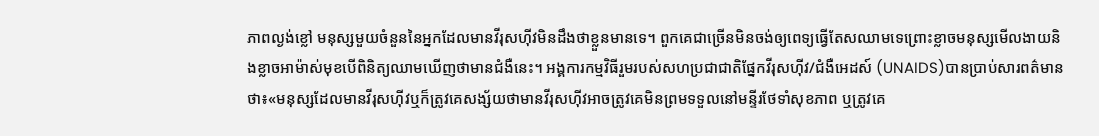ភាពល្ងង់ខ្លៅ មនុស្សមួយចំនួននៃអ្នកដែលមានវីរុសហ៊ីវមិនដឹងថាខ្លួនមានទេ។ ពួកគេជាច្រើនមិនចង់ឲ្យពេទ្យធ្វើតែសឈាមទេព្រោះខ្លាចមនុស្សមើលងាយនិងខ្លាចអាម៉ាស់មុខបើពិនិត្យឈាមឃើញថាមានជំងឺនេះ។ អង្គការកម្មវិធីរួមរបស់សហប្រជាជាតិផ្នែកវីរុសហ៊ីវ/ជំងឺអេដស៍ (UNAIDS)បានប្រាប់សារពត៌មានថា៖«មនុស្សដែលមានវីរុសហ៊ីវឬក៏ត្រូវគេសង្ស័យថាមានវីរុសហ៊ីវអាចត្រូវគេមិនព្រមទទួលនៅមន្ទីរថែទាំសុខភាព ឬត្រូវគេ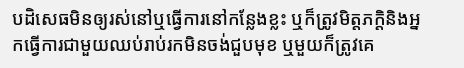បដិសេធមិនឲ្យរស់នៅឬធ្វើការនៅកន្លែងខ្លះ ឬក៏ត្រូវមិត្តភក្ដិនិងអ្នកធ្វើការជាមួយឈប់រាប់រកមិនចង់ជួបមុខ ឬមួយក៏ត្រូវគេ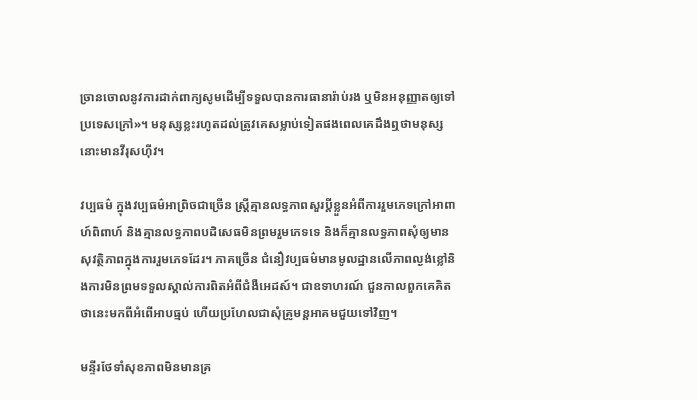ច្រានចោលនូវការដាក់ពាក្យសូមដើម្បីទទួលបានការធានារ៉ាប់រង ឬមិនអនុញ្ញាតឲ្យទៅប្រទេសក្រៅ»។ មនុស្សខ្លះរហូតដល់ត្រូវគេសម្លាប់ទៀតផងពេលគេដឹងឮថាមនុស្សនោះមានវីរុសហ៊ីវ។

វប្បធម៌ ក្នុងវប្បធម៌អាព្រិចជាច្រើន ស្ត្រីគ្មានលទ្ធភាពសួរប្ដីខ្លួនអំពីការរួមភេទក្រៅអាពាហ៍ពិពាហ៍ និងគ្មានលទ្ធភាពបដិសេធមិនព្រមរួមភេទទេ និងក៏គ្មានលទ្ធភាពសុំឲ្យមានសុវត្ថិភាពក្នុងការរួមភេទដែរ។ ភាគច្រើន ជំនឿវប្បធម៌មានមូលដ្ឋានលើភាពល្ងង់ខ្លៅនិងការមិនព្រមទទួលស្គាល់ការពិតអំពីជំងឺអេដស៍។ ជាឧទាហរណ៍ ជួនកាលពួកគេគិតថានេះមកពីអំពើអាបធ្មប់ ហើយប្រហែលជាសុំគ្រូមន្តអាគមជួយទៅវិញ។

មន្ទីរថែទាំសុខភាពមិនមានគ្រ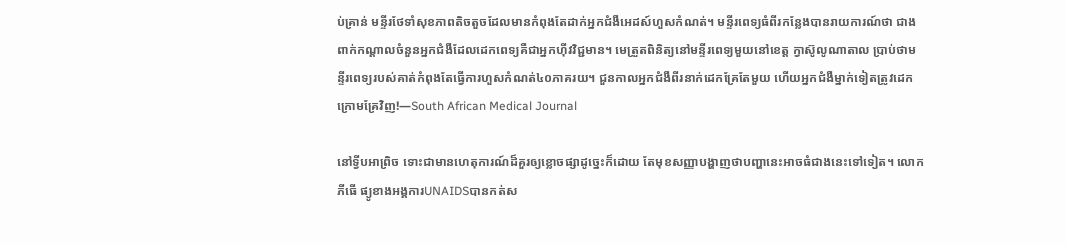ប់គ្រាន់ មន្ទីរថែទាំសុខភាពតិចតួចដែលមានកំពុងតែដាក់អ្នកជំងឺអេដស៍ហួសកំណត់។ មន្ទីរពេទ្យធំពីរកន្លែងបានរាយការណ៍ថា ជាងពាក់កណ្ដាលចំនួនអ្នកជំងឺដែលដេកពេទ្យគឺជាអ្នកហ៊ីវវិជ្ជមាន។ មេត្រួតពិនិត្យនៅមន្ទីរពេទ្យមួយនៅខេត្ត ក្វាស៊ូលូណាតាល ប្រាប់ថាមន្ទីរពេទ្យរបស់គាត់កំពុងតែធ្វើការហួសកំណត់៤០ភាគរយ។ ជួនកាលអ្នកជំងឺពីរនាក់ដេកគ្រែតែមួយ ហើយអ្នកជំងឺម្នាក់ទៀតត្រូវដេកក្រោមគ្រែវិញ!—South African Medical Journal

នៅទ្វីបអាព្រិច ទោះជាមានហេតុការណ៍ដ៏គួរឲ្យខ្លោចផ្សាដូច្នេះក៏ដោយ តែមុខសញ្ញាបង្ហាញថាបញ្ហានេះអាចធំជាងនេះទៅទៀត។ លោកភីធើ ផ្យូខាងអង្គការUNAIDSបានកត់ស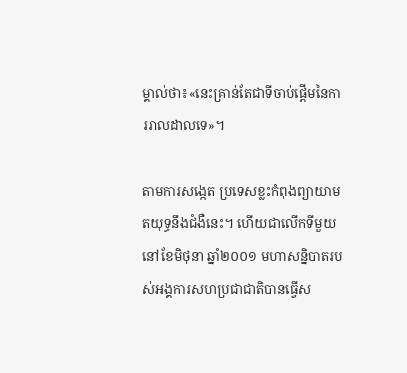ម្គាល់ថា៖«នេះគ្រាន់តែជាទីចាប់ផ្ដើមនៃការរាលដាលទេ»។

តាមការសង្កេត ប្រទេសខ្លះកំពុងព្យាយាមតយុទ្ធនឹងជំងឺនេះ។ ហើយជាលើកទីមួយ នៅខែមិថុនា ឆ្នាំ២០០១ មហាសន្និបាតរបស់អង្គការសហប្រជាជាតិបានធ្វើស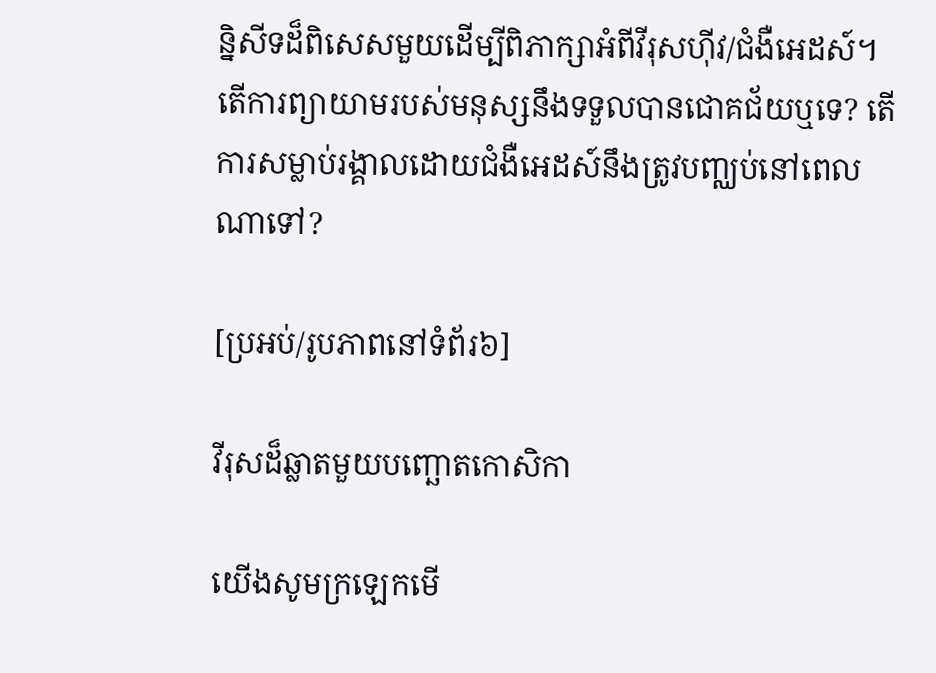ន្និសីទដ៏ពិសេសមួយដើម្បីពិភាក្សាអំពីវីរុសហ៊ីវ/ជំងឺអេដស៍។ តើការព្យាយាមរបស់មនុស្សនឹងទទួលបានជោគជ័យឬទេ? តើការសម្លាប់រង្គាលដោយជំងឺអេដស៍នឹងត្រូវបញ្ឈប់នៅពេលណាទៅ?

[ប្រអប់/រូបភាពនៅទំព័រ៦]

វីរុសដ៏ឆ្លាតមួយបញ្ឆោតកោសិកា

យើងសូមក្រឡេកមើ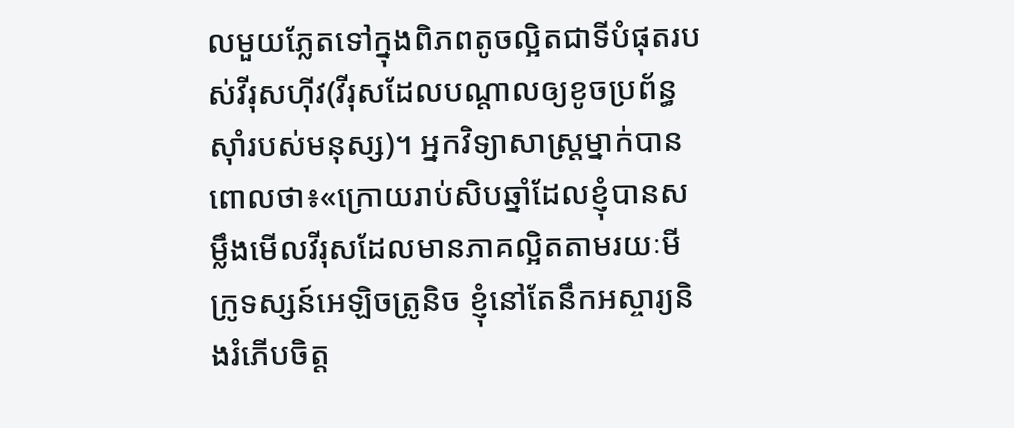លមួយភ្លែតទៅក្នុងពិភពតូចល្អិតជាទីបំផុតរបស់វីរុសហ៊ីវ(វីរុសដែលបណ្ដាលឲ្យខូចប្រព័ន្ធស៊ាំរបស់មនុស្ស)។ អ្នកវិទ្យាសាស្ត្រម្នាក់បានពោលថា៖«ក្រោយរាប់សិបឆ្នាំដែលខ្ញុំបានសម្លឹងមើលវីរុសដែលមានភាគល្អិតតាមរយៈមីក្រូទស្សន៍អេឡិចត្រូនិច ខ្ញុំនៅតែនឹកអស្ចារ្យនិងរំភើបចិត្ត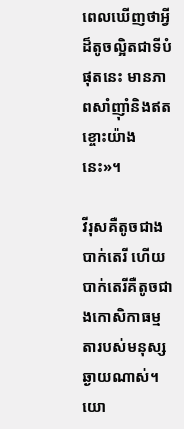ពេលឃើញថាអ្វីដ៏តូចល្អិតជាទីបំផុតនេះ មានភាពសាំញ៉ាំនិងឥតខ្ចោះយ៉ាងនេះ»។

វីរុសគឺតូចជាងបាក់តេរី ហើយបាក់តេរីគឺតូចជាងកោសិកាធម្មតារបស់មនុស្សឆ្ងាយណាស់។ យោ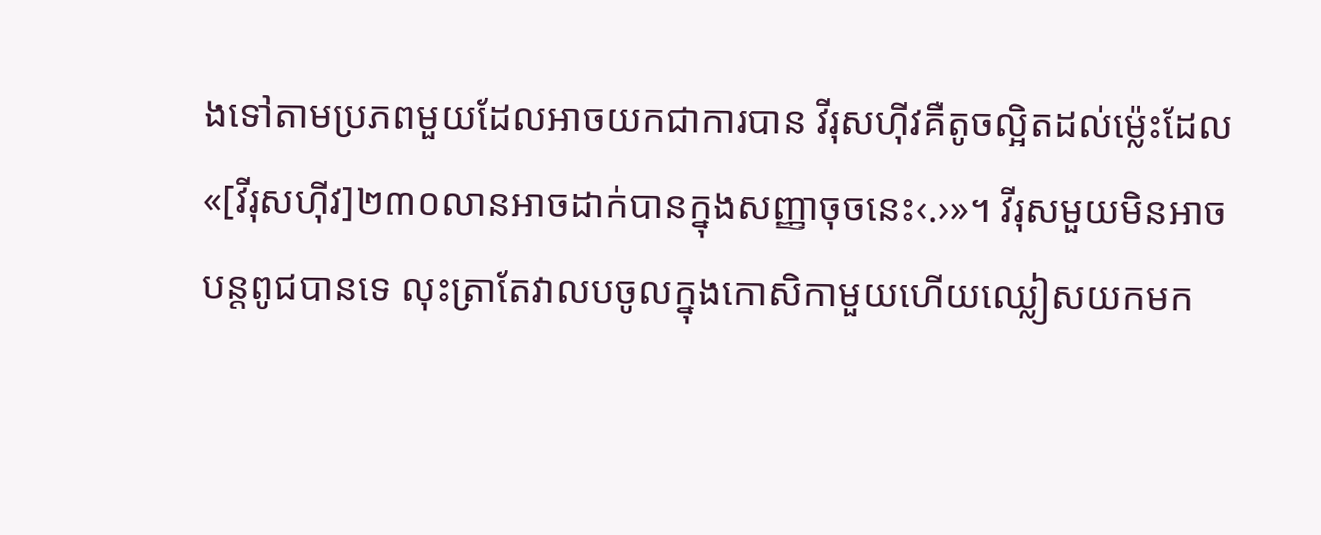ងទៅតាមប្រភពមួយដែលអាចយកជាការបាន វីរុសហ៊ីវគឺតូចល្អិតដល់ម្ល៉េះដែល«[វីរុសហ៊ីវ]២៣០លានអាចដាក់បានក្នុងសញ្ញាចុចនេះ‹.›»។ វីរុសមួយមិនអាចបន្តពូជបានទេ លុះត្រាតែវាលបចូលក្នុងកោសិកាមួយហើយឈ្លៀសយកមក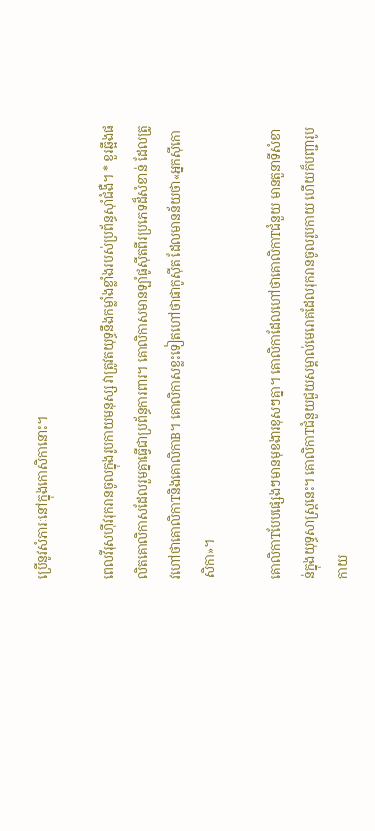ប្រើនូវសំភារៈនៅក្នុងកោសិកានោះ។

ពេលវីរុសហ៊ីវរុករានចូលក្នុងរូបកាយមនុស្ស វាត្រូវតយុទ្ធនឹងកម្លាំងខ្លាំងរបស់ប្រព័ន្ធស៊ាំជំងឺ។ * ខួរឆ្អឹងផលិតគោលិកាសដែលរួមគ្នាធ្វើជាប្រព័ន្ធការពារ។ គោលិកាសមានឡាំផូស៊ីតពីរប្រភេទដ៏សំខាន់ ដែលត្រូវហៅថាគោលិកាTនិងគោលិកាB។ គោលិកាសខ្លះទៀតហៅថាផាកូស៊ីត ដែលមានន័យថា«អ្នកស៊ីកោសិកា»។

គោលិកាTបែបផ្សេងៗមានមុខងារខុសៗគ្នា។ គោលិកាដែលហៅថាគោលិកាTជំនួយ មានតួនាទីសំខាន់ក្នុងយុទ្ធសាស្ត្រនេះ។ គោលិកាTជំនួយជួយសម្គាល់មេរោគដែលរុករានចូលរូបកាយ ហើយក៏បញ្ជារូបកាយ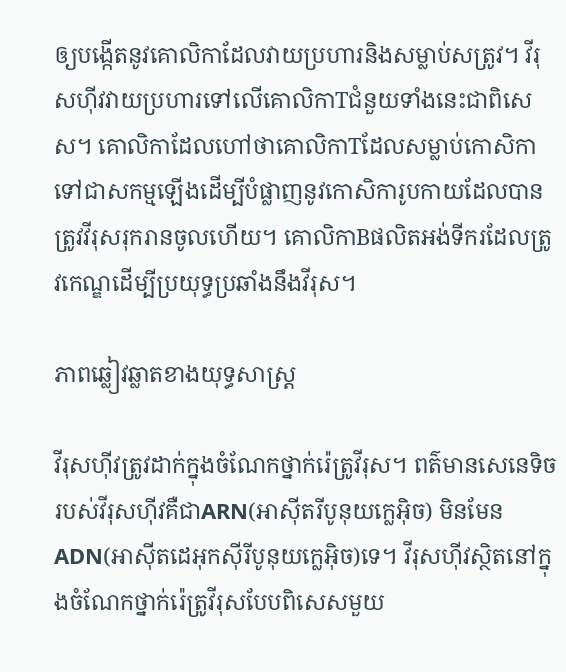ឲ្យបង្កើតនូវគោលិកាដែលវាយប្រហារនិងសម្លាប់សត្រូវ។ វីរុសហ៊ីវវាយប្រហារទៅលើគោលិកាTជំនួយទាំងនេះជាពិសេស។ គោលិកាដែលហៅថាគោលិកាTដែលសម្លាប់កោសិកាទៅជាសកម្មឡើងដើម្បីបំផ្លាញនូវកោសិការូបកាយដែលបានត្រូវវីរុសរុករានចូលហើយ។ គោលិកាBផលិតអង់ទីករដែលត្រូវកេណ្ឌដើម្បីប្រយុទ្ធប្រឆាំងនឹងវីរុស។

ភាពឆ្លៀវឆ្លាតខាងយុទ្ធសាស្ត្រ

វីរុសហ៊ីវត្រូវដាក់ក្នុងចំណែកថ្នាក់រ៉េត្រូវីរុស។ ពត៌មានសេនេទិចរបស់វីរុសហ៊ីវគឺជាARN(អាស៊ីតរីបូនុយក្លេអ៊ិច) មិនមែនADN(អាស៊ីតដេអុកស៊ីរីបូនុយក្លេអ៊ិច)ទេ។ វីរុសហ៊ីវស្ថិតនៅក្នុងចំណែកថ្នាក់រ៉េត្រូវីរុសបែបពិសេសមួយ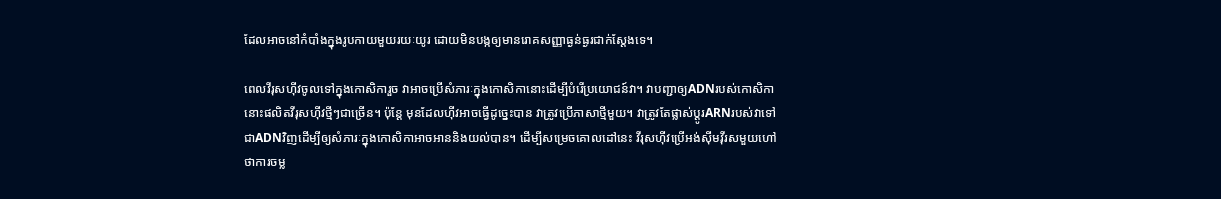ដែលអាចនៅកំបាំងក្នុងរូបកាយមួយរយៈយូរ ដោយមិនបង្កឲ្យមានរោគសញ្ញាធ្ងន់ធ្ងរជាក់ស្តែងទេ។

ពេលវីរុសហ៊ីវចូលទៅក្នុងកោសិការួច វាអាចប្រើសំភារៈក្នុងកោសិកានោះដើម្បីបំរើប្រយោជន៍វា។ វាបញ្ជាឲ្យADNរបស់កោសិកានោះផលិតវីរុសហ៊ីវថ្មីៗជាច្រើន។ ប៉ុន្តែ មុនដែលហ៊ីវអាចធ្វើដូច្នេះបាន វាត្រូវប្រើភាសាថ្មីមួយ។ វាត្រូវតែផ្លាស់ប្ដូរARNរបស់វាទៅជាADNវិញដើម្បីឲ្យសំភារៈក្នុងកោសិកាអាចអាននិងយល់បាន។ ដើម្បីសម្រេចគោលដៅនេះ វីរុសហ៊ីវប្រើអង់ស៊ីមវ៉ីរសមួយហៅថាការចម្ល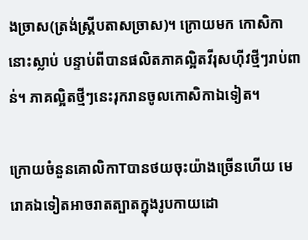ងច្រាស(ត្រង់ស្គ្រីបតាសច្រាស)។ ក្រោយមក កោសិកានោះស្លាប់ បន្ទាប់ពីបានផលិតភាគល្អិតវីរុសហ៊ីវថ្មីៗរាប់ពាន់។ ភាគល្អិតថ្មីៗនេះរុករានចូលកោសិកាឯទៀត។

ក្រោយចំនួនគោលិកាTបានថយចុះយ៉ាងច្រើនហើយ មេរោគឯទៀតអាចរាតត្បាតក្នុងរូបកាយដោ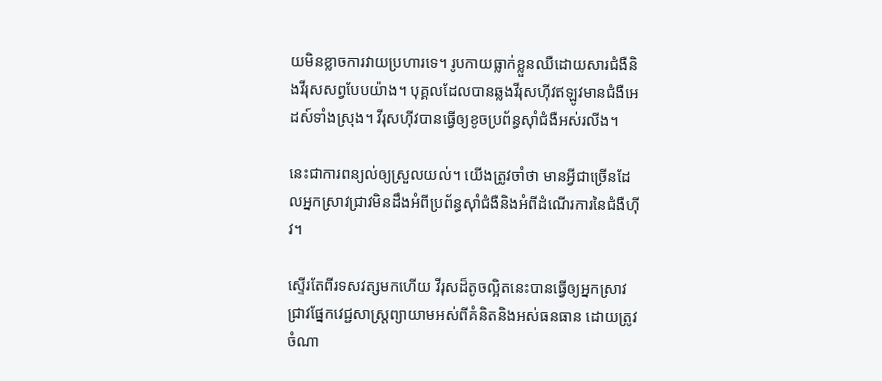យមិនខ្លាចការវាយប្រហារទេ។ រូបកាយធ្លាក់ខ្លួនឈឺដោយសារជំងឺនិងវីរុសសព្វបែបយ៉ាង។ បុគ្គលដែលបានឆ្លងវីរុសហ៊ីវឥឡូវមានជំងឺអេដស៍ទាំងស្រុង។ វីរុសហ៊ីវបានធ្វើឲ្យខូចប្រព័ន្ធស៊ាំជំងឺអស់រលីង។

នេះជាការពន្យល់ឲ្យស្រួលយល់។ យើងត្រូវចាំថា មានអ្វីជាច្រើនដែលអ្នកស្រាវជ្រាវមិនដឹងអំពីប្រព័ន្ធស៊ាំជំងឺនិងអំពីដំណើរការនៃជំងឺហ៊ីវ។

ស្ទើរតែពីរទសវត្សមកហើយ វីរុសដ៏តូចល្អិតនេះបានធ្វើឲ្យអ្នកស្រាវជ្រាវផ្នែកវេជ្ជសាស្ត្រព្យាយាមអស់ពីគំនិតនិងអស់ធនធាន ដោយត្រូវចំណា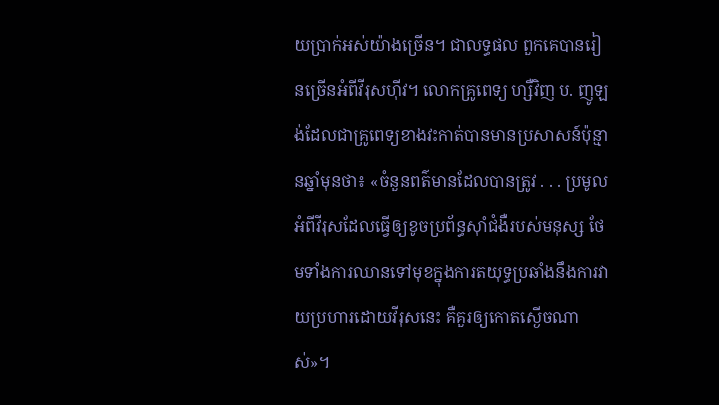យប្រាក់អស់យ៉ាងច្រើន។ ជាលទ្ធផល ពួកគេបានរៀនច្រើនអំពីវីរុសហ៊ីវ។ លោកគ្រូពេទ្យ ហ្សឺវិញ ប. ញូឡង់ដែលជាគ្រូពេទ្យខាងវះកាត់បានមានប្រសាសន៍ប៉ុន្មានឆ្នាំមុនថា៖ «ចំនួនពត៌មានដែលបានត្រូវ . . . ប្រមូលអំពីវីរុសដែលធ្វើឲ្យខូចប្រព័ន្ធស៊ាំជំងឺរបស់មនុស្ស ថែមទាំងការឈានទៅមុខក្នុងការតយុទ្ធប្រឆាំងនឹងការវាយប្រហារដោយវីរុសនេះ គឺគួរឲ្យកោតស្ងើចណាស់»។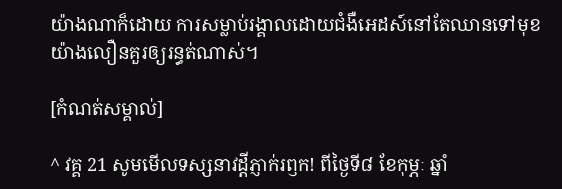យ៉ាងណាក៏ដោយ ការសម្លាប់រង្គាលដោយជំងឺអេដស៍នៅតែឈានទៅមុខយ៉ាងលឿនគួរឲ្យរន្ធត់ណាស់។

[កំណត់សម្គាល់]

^ វគ្គ 21 សូមមើលទស្សនាវដ្ដីភ្ញាក់រឭក! ពីថ្ងៃទី៨ ខែកុម្ភៈ ឆ្នាំ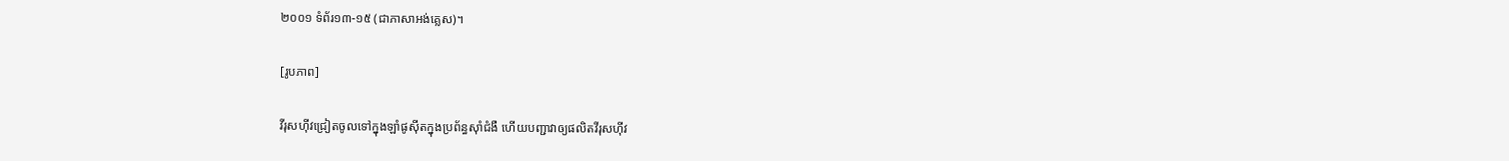២០០១ ទំព័រ១៣-១៥ (ជាភាសាអង់គ្លេស)។

[រូបភាព]

វីរុសហ៊ីវជ្រៀតចូលទៅក្នុងឡាំផូស៊ីតក្នុងប្រព័ន្ធស៊ាំជំងឺ ហើយបញ្ជាវាឲ្យផលិតវីរុសហ៊ីវ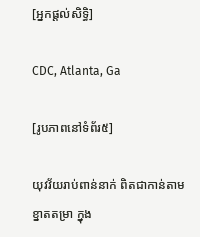[អ្នកផ្ដល់សិទ្ធិ]

CDC, Atlanta, Ga

[រូបភាពនៅទំព័រ៥]

យុវវ័យរាប់ពាន់នាក់ ពិតជាកាន់តាមខ្នាតតម្រា ក្នុង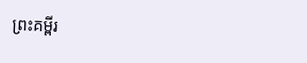ព្រះគម្ពីរ